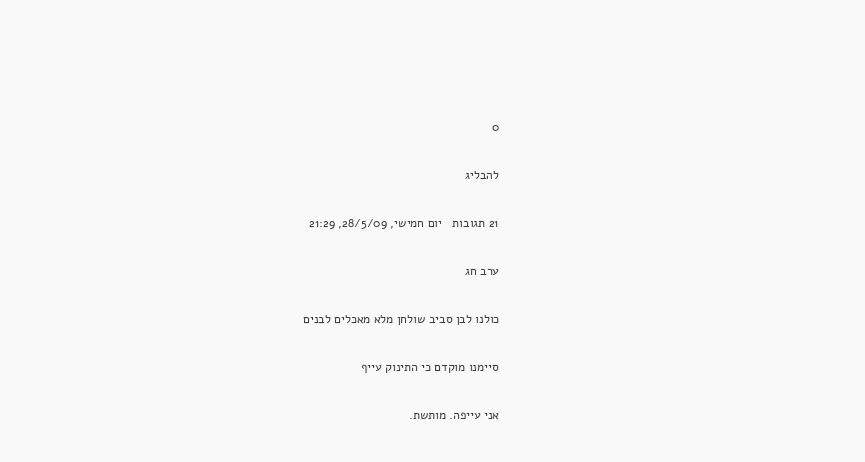0

להבליג

21 תגובות   יום חמישי, 28/5/09, 21:29

ערב חג

כולנו לבן סביב שולחן מלא מאכלים לבנים

סיימנו מוקדם כי התינוק עייף

אני עייפה. מותשת.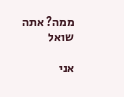ממה? אתה שואל

אני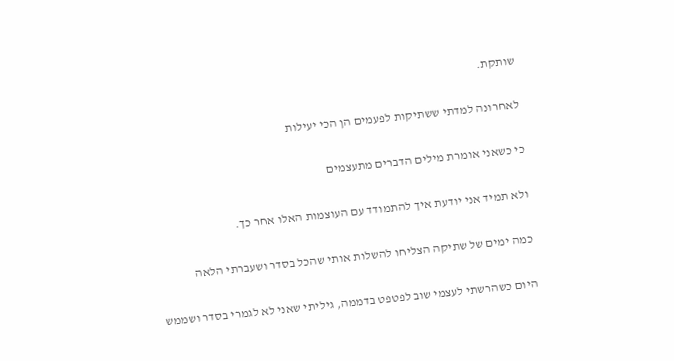שותקת.

לאחרונה למדתי ששתיקות לפעמים הן הכי יעילות

כי כשאני אומרת מילים הדברים מתעצמים

ולא תמיד אני יודעת איך להתמודד עם העוצמות האלו אחר כך.

כמה ימים של שתיקה הצליחו להשלות אותי שהכל בסדר ושעברתי הלאה

היום כשהרשתי לעצמי שוב לפטפט בדממה, גיליתי שאני לא לגמרי בסדר ושממש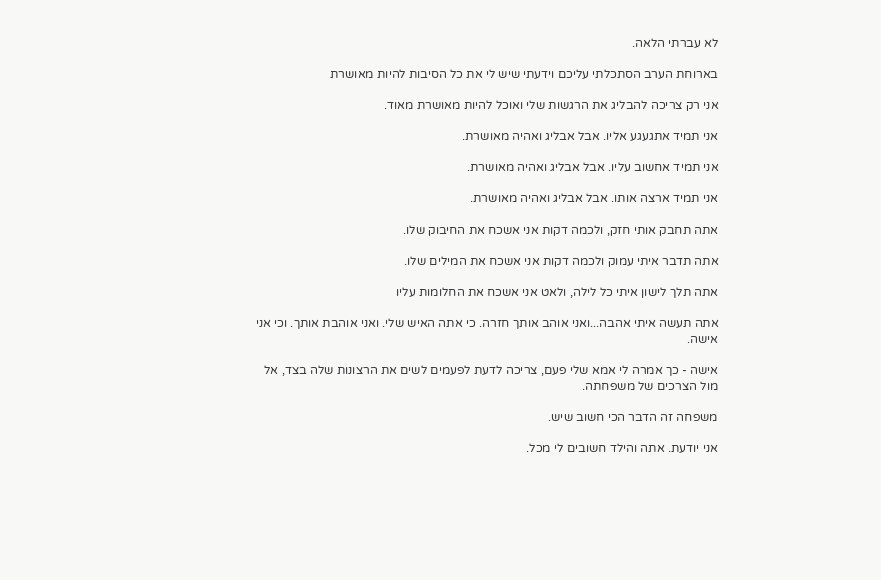לא עברתי הלאה.

בארוחת הערב הסתכלתי עליכם וידעתי שיש לי את כל הסיבות להיות מאושרת

אני רק צריכה להבליג את הרגשות שלי ואוכל להיות מאושרת מאוד.

אני תמיד אתגעגע אליו. אבל אבליג ואהיה מאושרת.

אני תמיד אחשוב עליו. אבל אבליג ואהיה מאושרת.

אני תמיד ארצה אותו. אבל אבליג ואהיה מאושרת.

אתה תחבק אותי חזק, ולכמה דקות אני אשכח את החיבוק שלו.

אתה תדבר איתי עמוק ולכמה דקות אני אשכח את המילים שלו.

אתה תלך לישון איתי כל לילה, ולאט אני אשכח את החלומות עליו

אתה תעשה איתי אהבה...ואני אוהב אותך חזרה. כי אתה האיש שלי. ואני אוהבת אותך. וכי אני אישה.

אישה - כך אמרה לי אמא שלי פעם, צריכה לדעת לפעמים לשים את הרצונות שלה בצד, אל מול הצרכים של משפחתה.

משפחה זה הדבר הכי חשוב שיש.

אני יודעת. אתה והילד חשובים לי מכל.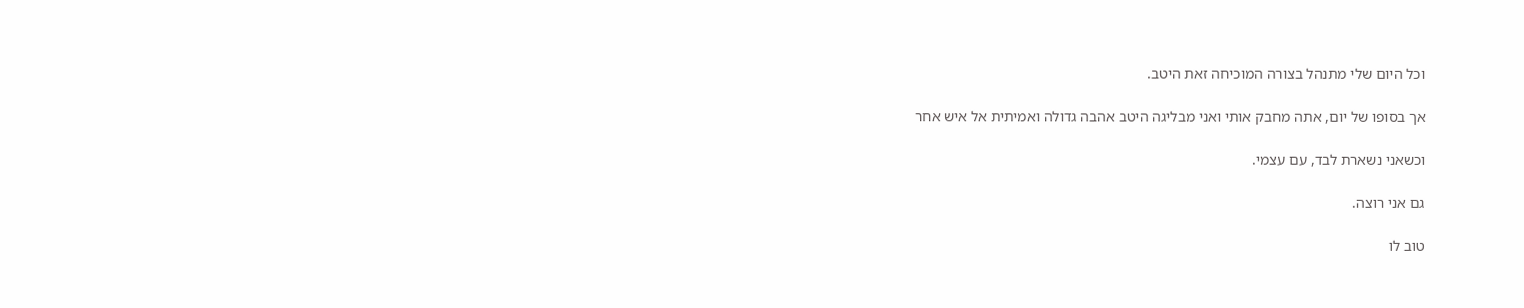וכל היום שלי מתנהל בצורה המוכיחה זאת היטב.

אך בסופו של יום, אתה מחבק אותי ואני מבליגה היטב אהבה גדולה ואמיתית אל איש אחר

וכשאני נשארת לבד, עם עצמי.

גם אני רוצה.

טוב לו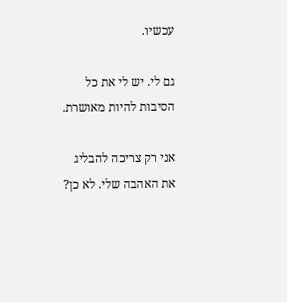עכשיו.

גם לי. יש לי את כל הסיבות להיות מאושרת.

אני רק צריכה להבליג את האהבה שלי. לא כן?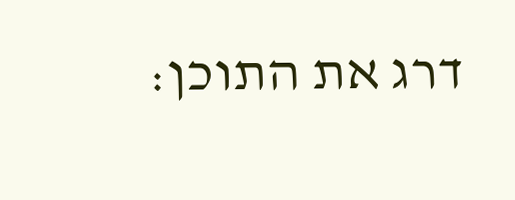דרג את התוכן: